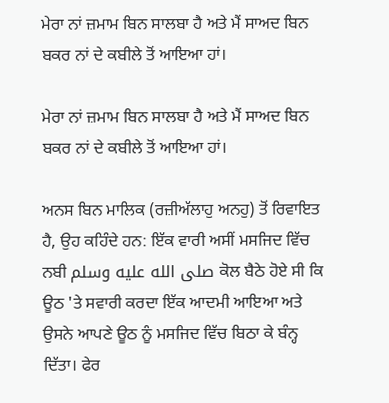ਮੇਰਾ ਨਾਂ ਜ਼ਮਾਮ ਬਿਨ ਸਾਲਬਾ ਹੈ ਅਤੇ ਮੈਂ ਸਾਅਦ ਬਿਨ ਬਕਰ ਨਾਂ ਦੇ ਕਬੀਲੇ ਤੋਂ ਆਇਆ ਹਾਂ।

ਮੇਰਾ ਨਾਂ ਜ਼ਮਾਮ ਬਿਨ ਸਾਲਬਾ ਹੈ ਅਤੇ ਮੈਂ ਸਾਅਦ ਬਿਨ ਬਕਰ ਨਾਂ ਦੇ ਕਬੀਲੇ ਤੋਂ ਆਇਆ ਹਾਂ।

ਅਨਸ ਬਿਨ ਮਾਲਿਕ (ਰਜ਼ੀਅੱਲਾਹੁ ਅਨਹੁ) ਤੋਂ ਰਿਵਾਇਤ ਹੈ, ਉਹ ਕਹਿੰਦੇ ਹਨ: ਇੱਕ ਵਾਰੀ ਅਸੀਂ ਮਸਜਿਦ ਵਿੱਚ ਨਬੀ صلى الله عليه وسلم ਕੋਲ ਬੈਠੇ ਹੋਏ ਸੀ ਕਿ ਊਠ 'ਤੇ ਸਵਾਰੀ ਕਰਦਾ ਇੱਕ ਆਦਮੀ ਆਇਆ ਅਤੇ ਉਸਨੇ ਆਪਣੇ ਊਠ ਨੂੰ ਮਸਜਿਦ ਵਿੱਚ ਬਿਠਾ ਕੇ ਬੰਨ੍ਹ ਦਿੱਤਾ। ਫੇਰ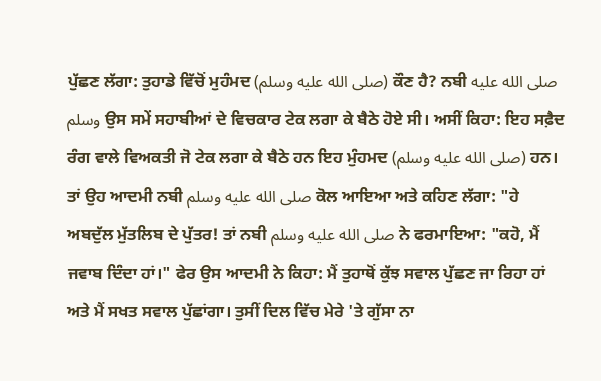ਪੁੱਛਣ ਲੱਗਾ: ਤੁਹਾਡੇ ਵਿੱਚੋਂ ਮੁਹੰਮਦ (صلى الله عليه وسلم) ਕੌਣ ਹੈ? ਨਬੀ صلى الله عليه وسلم ਉਸ ਸਮੇਂ ਸਹਾਬੀਆਂ ਦੇ ਵਿਚਕਾਰ ਟੇਕ ਲਗਾ ਕੇ ਬੈਠੇ ਹੋਏ ਸੀ। ਅਸੀਂ ਕਿਹਾ: ਇਹ ਸਫ਼ੈਦ ਰੰਗ ਵਾਲੇ ਵਿਅਕਤੀ ਜੋ ਟੇਕ ਲਗਾ ਕੇ ਬੈਠੇ ਹਨ ਇਹ ਮੁੰਹਮਦ (صلى الله عليه وسلم) ਹਨ। ਤਾਂ ਉਹ ਆਦਮੀ ਨਬੀ صلى الله عليه وسلم ਕੋਲ ਆਇਆ ਅਤੇ ਕਹਿਣ ਲੱਗਾ: "ਹੇ ਅਬਦੁੱਲ ਮੁੱਤਲਿਬ ਦੇ ਪੁੱਤਰ! ਤਾਂ ਨਬੀ صلى الله عليه وسلم ਨੇ ਫਰਮਾਇਆ: "ਕਹੋ, ਮੈਂ ਜਵਾਬ ਦਿੰਦਾ ਹਾਂ।" ਫੇਰ ਉਸ ਆਦਮੀ ਨੇ ਕਿਹਾ: ਮੈਂ ਤੁਹਾਥੋਂ ਕੁੱਝ ਸਵਾਲ ਪੁੱਛਣ ਜਾ ਰਿਹਾ ਹਾਂ ਅਤੇ ਮੈਂ ਸਖਤ ਸਵਾਲ ਪੁੱਛਾਂਗਾ। ਤੁਸੀਂ ਦਿਲ ਵਿੱਚ ਮੇਰੇ 'ਤੇ ਗੁੱਸਾ ਨਾ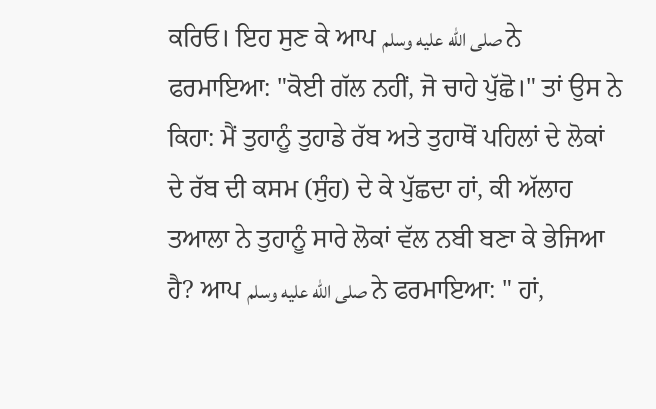ਕਰਿਓ। ਇਹ ਸੁਣ ਕੇ ਆਪ صلى الله عليه وسلم ਨੇ ਫਰਮਾਇਆ: "ਕੋਈ ਗੱਲ ਨਹੀਂ, ਜੋ ਚਾਹੇ ਪੁੱਛੋ।" ਤਾਂ ਉਸ ਨੇ ਕਿਹਾ: ਮੈਂ ਤੁਹਾਨੂੰ ਤੁਹਾਡੇ ਰੱਬ ਅਤੇ ਤੁਹਾਥੋਂ ਪਹਿਲਾਂ ਦੇ ਲੋਕਾਂ ਦੇ ਰੱਬ ਦੀ ਕਸਮ (ਸੁੰਹ) ਦੇ ਕੇ ਪੁੱਛਦਾ ਹਾਂ, ਕੀ ਅੱਲਾਹ ਤਆਲਾ ਨੇ ਤੁਹਾਨੂੰ ਸਾਰੇ ਲੋਕਾਂ ਵੱਲ ਨਬੀ ਬਣਾ ਕੇ ਭੇਜਿਆ ਹੈ? ਆਪ صلى الله عليه وسلم ਨੇ ਫਰਮਾਇਆ: " ਹਾਂ,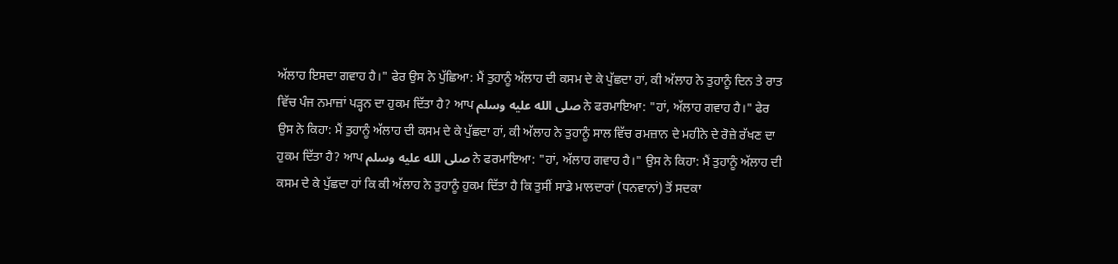ਅੱਲਾਹ ਇਸਦਾ ਗਵਾਹ ਹੈ।" ਫੇਰ ਉਸ ਨੇ ਪੁੱਛਿਆ: ਮੈਂ ਤੁਹਾਨੂੰ ਅੱਲਾਹ ਦੀ ਕਸਮ ਦੇ ਕੇ ਪੁੱਛਦਾ ਹਾਂ, ਕੀ ਅੱਲਾਹ ਨੇ ਤੁਹਾਨੂੰ ਦਿਨ ਤੇ ਰਾਤ ਵਿੱਚ ਪੰਜ ਨਮਾਜ਼ਾਂ ਪੜ੍ਹਨ ਦਾ ਹੁਕਮ ਦਿੱਤਾ ਹੈ? ਆਪ صلى الله عليه وسلم ਨੇ ਫਰਮਾਇਆ: "ਹਾਂ, ਅੱਲਾਹ ਗਵਾਹ ਹੈ।" ਫੇਰ ਉਸ ਨੇ ਕਿਹਾ: ਮੈਂ ਤੁਹਾਨੂੰ ਅੱਲਾਹ ਦੀ ਕਸਮ ਦੇ ਕੇ ਪੁੱਛਦਾ ਹਾਂ, ਕੀ ਅੱਲਾਹ ਨੇ ਤੁਹਾਨੂੰ ਸਾਲ ਵਿੱਚ ਰਮਜ਼ਾਨ ਦੇ ਮਹੀਨੇ ਦੇ ਰੋਜ਼ੇ ਰੱਖਣ ਦਾ ਹੁਕਮ ਦਿੱਤਾ ਹੈ? ਆਪ صلى الله عليه وسلم ਨੇ ਫਰਮਾਇਆ: "ਹਾਂ, ਅੱਲਾਹ ਗਵਾਹ ਹੈ।" ਉਸ ਨੇ ਕਿਹਾ: ਮੈਂ ਤੁਹਾਨੂੰ ਅੱਲਾਹ ਦੀ ਕਸਮ ਦੇ ਕੇ ਪੁੱਛਦਾ ਹਾਂ ਕਿ ਕੀ ਅੱਲਾਹ ਨੇ ਤੁਹਾਨੂੰ ਹੁਕਮ ਦਿੱਤਾ ਹੈ ਕਿ ਤੁਸੀਂ ਸਾਡੇ ਮਾਲਦਾਰਾਂ (ਧਨਵਾਨਾਂ) ਤੋਂ ਸਦਕਾ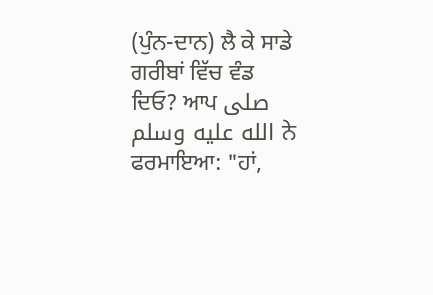(ਪੁੰਨ-ਦਾਨ) ਲੈ ਕੇ ਸਾਡੇ ਗਰੀਬਾਂ ਵਿੱਚ ਵੰਡ ਦਿਓ? ਆਪ صلى الله عليه وسلم ਨੇ ਫਰਮਾਇਆ: "ਹਾਂ,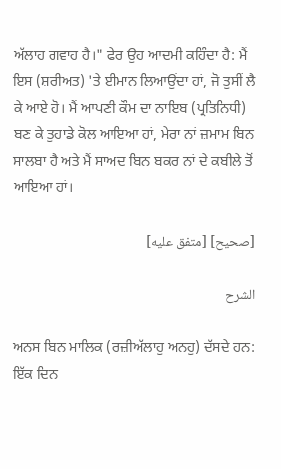ਅੱਲਾਹ ਗਵਾਹ ਹੈ।" ਫੇਰ ਉਹ ਆਦਮੀ ਕਹਿੰਦਾ ਹੈ: ਮੈਂ ਇਸ (ਸ਼ਰੀਅਤ) 'ਤੇ ਈਮਾਨ ਲਿਆਉਂਦਾ ਹਾਂ, ਜੋ ਤੁਸੀਂ ਲੈ ਕੇ ਆਏ ਹੋ। ਮੈਂ ਆਪਣੀ ਕੌਮ ਦਾ ਨਾਇਬ (ਪ੍ਰਤਿਨਿਧੀ) ਬਣ ਕੇ ਤੁਹਾਡੇ ਕੋਲ ਆਇਆ ਹਾਂ, ਮੇਰਾ ਨਾਂ ਜ਼ਮਾਮ ਬਿਨ ਸਾਲਬਾ ਹੈ ਅਤੇ ਮੈਂ ਸਾਅਦ ਬਿਨ ਬਕਰ ਨਾਂ ਦੇ ਕਬੀਲੇ ਤੋਂ ਆਇਆ ਹਾਂ।

[صحيح] [متفق عليه]

الشرح

ਅਨਸ ਬਿਨ ਮਾਲਿਕ (ਰਜ਼ੀਅੱਲਾਹੁ ਅਨਹੁ) ਦੱਸਦੇ ਹਨ: ਇੱਕ ਦਿਨ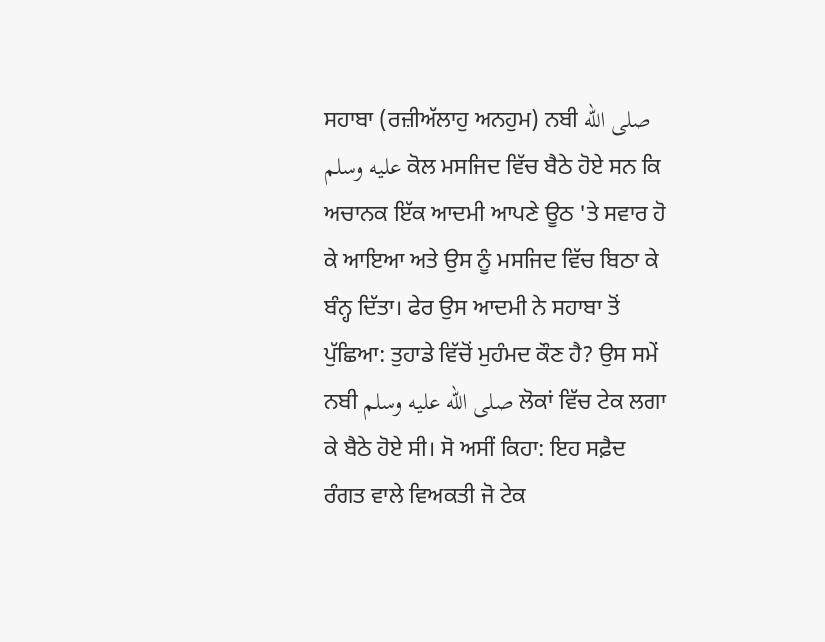ਸਹਾਬਾ (ਰਜ਼ੀਅੱਲਾਹੁ ਅਨਹੁਮ) ਨਬੀ صلى الله عليه وسلم ਕੋਲ ਮਸਜਿਦ ਵਿੱਚ ਬੈਠੇ ਹੋਏ ਸਨ ਕਿ ਅਚਾਨਕ ਇੱਕ ਆਦਮੀ ਆਪਣੇ ਊਠ 'ਤੇ ਸਵਾਰ ਹੋ ਕੇ ਆਇਆ ਅਤੇ ਉਸ ਨੂੰ ਮਸਜਿਦ ਵਿੱਚ ਬਿਠਾ ਕੇ ਬੰਨ੍ਹ ਦਿੱਤਾ। ਫੇਰ ਉਸ ਆਦਮੀ ਨੇ ਸਹਾਬਾ ਤੋਂ ਪੁੱਛਿਆ: ਤੁਹਾਡੇ ਵਿੱਚੋਂ ਮੁਹੰਮਦ ਕੌਣ ਹੈ? ਉਸ ਸਮੇਂ ਨਬੀ صلى الله عليه وسلم ਲੋਕਾਂ ਵਿੱਚ ਟੇਕ ਲਗਾ ਕੇ ਬੈਠੇ ਹੋਏ ਸੀ। ਸੋ ਅਸੀਂ ਕਿਹਾ: ਇਹ ਸਫ਼ੈਦ ਰੰਗਤ ਵਾਲੇ ਵਿਅਕਤੀ ਜੋ ਟੇਕ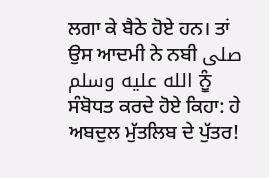ਲਗਾ ਕੇ ਬੈਠੇ ਹੋਏ ਹਨ। ਤਾਂ ਉਸ ਆਦਮੀ ਨੇ ਨਬੀ صلى الله عليه وسلم ਨੂੰ ਸੰਬੋਧਤ ਕਰਦੇ ਹੋਏ ਕਿਹਾ: ਹੇ ਅਬਦੁਲ ਮੁੱਤਲਿਬ ਦੇ ਪੁੱਤਰ!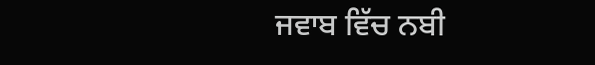ਜਵਾਬ ਵਿੱਚ ਨਬੀ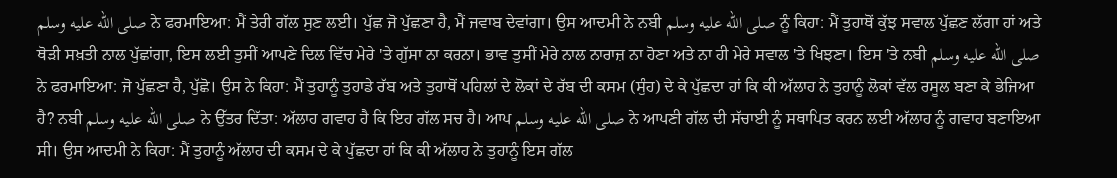صلى الله عليه وسلم ਨੇ ਫਰਮਾਇਆ: ਮੈਂ ਤੇਰੀ ਗੱਲ ਸੁਣ ਲਈ। ਪੁੱਛ ਜੋ ਪੁੱਛਣਾ ਹੈ, ਮੈਂ ਜਵਾਬ ਦੇਵਾਂਗਾ। ਉਸ ਆਦਮੀ ਨੇ ਨਬੀ صلى الله عليه وسلم ਨੂੰ ਕਿਹਾ: ਮੈਂ ਤੁਹਾਥੋਂ ਕੁੱਝ ਸਵਾਲ ਪੁੱਛਣ ਲੱਗਾ ਹਾਂ ਅਤੇ ਥੋੜੀ ਸਖ਼ਤੀ ਨਾਲ ਪੁੱਛਾਂਗਾ, ਇਸ ਲਈ ਤੁਸੀਂ ਆਪਣੇ ਦਿਲ ਵਿੱਚ ਮੇਰੇ 'ਤੇ ਗੁੱਸਾ ਨਾ ਕਰਨਾ। ਭਾਵ ਤੁਸੀਂ ਮੇਰੇ ਨਾਲ ਨਾਰਾਜ਼ ਨਾ ਹੋਣਾ ਅਤੇ ਨਾ ਹੀ ਮੇਰੇ ਸਵਾਲ 'ਤੇ ਖਿਝਣਾ। ਇਸ 'ਤੇ ਨਬੀ صلى الله عليه وسلم ਨੇ ਫਰਮਾਇਆ: ਜੋ ਪੁੱਛਣਾ ਹੈ, ਪੁੱਛੋ। ਉਸ ਨੇ ਕਿਹਾ: ਮੈਂ ਤੁਹਾਨੂੰ ਤੁਹਾਡੇ ਰੱਬ ਅਤੇ ਤੁਹਾਥੋਂ ਪਹਿਲਾਂ ਦੇ ਲੋਕਾਂ ਦੇ ਰੱਬ ਦੀ ਕਸਮ (ਸੁੰਹ) ਦੇ ਕੇ ਪੁੱਛਦਾ ਹਾਂ ਕਿ ਕੀ ਅੱਲਾਹ ਨੇ ਤੁਹਾਨੂੰ ਲੋਕਾਂ ਵੱਲ ਰਸੂਲ ਬਣਾ ਕੇ ਭੇਜਿਆ ਹੈ? ਨਬੀ صلى الله عليه وسلم ਨੇ ਉੱਤਰ ਦਿੱਤਾ: ਅੱਲਾਹ ਗਵਾਹ ਹੈ ਕਿ ਇਹ ਗੱਲ ਸਚ ਹੈ। ਆਪ صلى الله عليه وسلم ਨੇ ਆਪਣੀ ਗੱਲ ਦੀ ਸੱਚਾਈ ਨੂੰ ਸਥਾਪਿਤ ਕਰਨ ਲਈ ਅੱਲਾਹ ਨੂੰ ਗਵਾਹ ਬਣਾਇਆ ਸੀ। ਉਸ ਆਦਮੀ ਨੇ ਕਿਹਾ: ਮੈਂ ਤੁਹਾਨੂੰ ਅੱਲਾਹ ਦੀ ਕਸਮ ਦੇ ਕੇ ਪੁੱਛਦਾ ਹਾਂ ਕਿ ਕੀ ਅੱਲਾਹ ਨੇ ਤੁਹਾਨੂੰ ਇਸ ਗੱਲ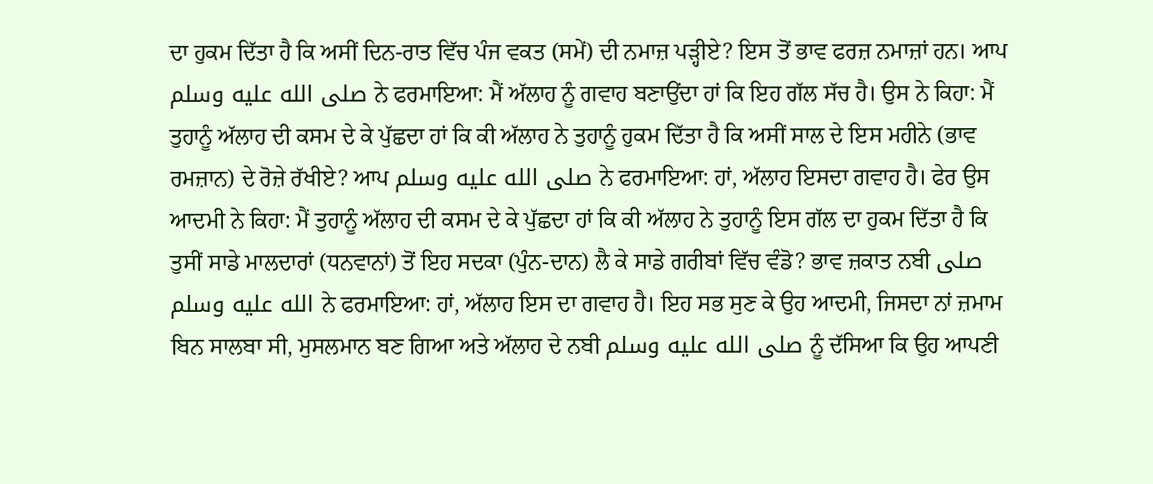ਦਾ ਹੁਕਮ ਦਿੱਤਾ ਹੈ ਕਿ ਅਸੀਂ ਦਿਨ-ਰਾਤ ਵਿੱਚ ਪੰਜ ਵਕਤ (ਸਮੇਂ) ਦੀ ਨਮਾਜ਼ ਪੜ੍ਹੀਏ? ਇਸ ਤੋਂ ਭਾਵ ਫਰਜ਼ ਨਮਾਜ਼ਾਂ ਹਨ। ਆਪ صلى الله عليه وسلم ਨੇ ਫਰਮਾਇਆ: ਮੈਂ ਅੱਲਾਹ ਨੂੰ ਗਵਾਹ ਬਣਾਉਂਦਾ ਹਾਂ ਕਿ ਇਹ ਗੱਲ ਸੱਚ ਹੈ। ਉਸ ਨੇ ਕਿਹਾ: ਮੈਂ ਤੁਹਾਨੂੰ ਅੱਲਾਹ ਦੀ ਕਸਮ ਦੇ ਕੇ ਪੁੱਛਦਾ ਹਾਂ ਕਿ ਕੀ ਅੱਲਾਹ ਨੇ ਤੁਹਾਨੂੰ ਹੁਕਮ ਦਿੱਤਾ ਹੈ ਕਿ ਅਸੀਂ ਸਾਲ ਦੇ ਇਸ ਮਹੀਨੇ (ਭਾਵ ਰਮਜ਼ਾਨ) ਦੇ ਰੋਜ਼ੇ ਰੱਖੀਏ? ਆਪ صلى الله عليه وسلم ਨੇ ਫਰਮਾਇਆ: ਹਾਂ, ਅੱਲਾਹ ਇਸਦਾ ਗਵਾਹ ਹੈ। ਫੇਰ ਉਸ ਆਦਮੀ ਨੇ ਕਿਹਾ: ਮੈਂ ਤੁਹਾਨੂੰ ਅੱਲਾਹ ਦੀ ਕਸਮ ਦੇ ਕੇ ਪੁੱਛਦਾ ਹਾਂ ਕਿ ਕੀ ਅੱਲਾਹ ਨੇ ਤੁਹਾਨੂੰ ਇਸ ਗੱਲ ਦਾ ਹੁਕਮ ਦਿੱਤਾ ਹੈ ਕਿ ਤੁਸੀਂ ਸਾਡੇ ਮਾਲਦਾਰਾਂ (ਧਨਵਾਨਾਂ) ਤੋਂ ਇਹ ਸਦਕਾ (ਪੁੰਨ-ਦਾਨ) ਲੈ ਕੇ ਸਾਡੇ ਗਰੀਬਾਂ ਵਿੱਚ ਵੰਡੋ? ਭਾਵ ਜ਼ਕਾਤ ਨਬੀ صلى الله عليه وسلم ਨੇ ਫਰਮਾਇਆ: ਹਾਂ, ਅੱਲਾਹ ਇਸ ਦਾ ਗਵਾਹ ਹੈ। ਇਹ ਸਭ ਸੁਣ ਕੇ ਉਹ ਆਦਮੀ, ਜਿਸਦਾ ਨਾਂ ਜ਼ਮਾਮ ਬਿਨ ਸਾਲਬਾ ਸੀ, ਮੁਸਲਮਾਨ ਬਣ ਗਿਆ ਅਤੇ ਅੱਲਾਹ ਦੇ ਨਬੀ صلى الله عليه وسلم ਨੂੰ ਦੱਸਿਆ ਕਿ ਉਹ ਆਪਣੀ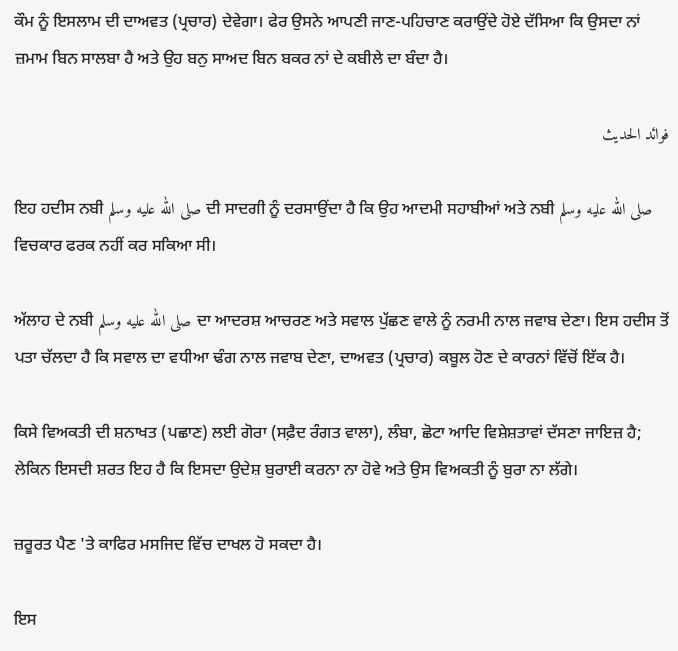ਕੌਮ ਨੂੰ ਇਸਲਾਮ ਦੀ ਦਾਅਵਤ (ਪ੍ਰਚਾਰ) ਦੇਵੇਗਾ। ਫੇਰ ਉਸਨੇ ਆਪਣੀ ਜਾਣ-ਪਹਿਚਾਣ ਕਰਾਉਂਦੇ ਹੋਏ ਦੱਸਿਆ ਕਿ ਉਸਦਾ ਨਾਂ ਜ਼ਮਾਮ ਬਿਨ ਸਾਲਬਾ ਹੈ ਅਤੇ ਉਹ ਬਨੁ ਸਾਅਦ ਬਿਨ ਬਕਰ ਨਾਂ ਦੇ ਕਬੀਲੇ ਦਾ ਬੰਦਾ ਹੈ।

فوائد الحديث

ਇਹ ਹਦੀਸ ਨਬੀ صلى الله عليه وسلم ਦੀ ਸਾਦਗੀ ਨੂੰ ਦਰਸਾਉਂਦਾ ਹੈ ਕਿ ਉਹ ਆਦਮੀ ਸਹਾਬੀਆਂ ਅਤੇ ਨਬੀ صلى الله عليه وسلم ਵਿਚਕਾਰ ਫਰਕ ਨਹੀਂ ਕਰ ਸਕਿਆ ਸੀ।

ਅੱਲਾਹ ਦੇ ਨਬੀ صلى الله عليه وسلم ਦਾ ਆਦਰਸ਼ ਆਚਰਣ ਅਤੇ ਸਵਾਲ ਪੁੱਛਣ ਵਾਲੇ ਨੂੰ ਨਰਮੀ ਨਾਲ ਜਵਾਬ ਦੇਣਾ। ਇਸ ਹਦੀਸ ਤੋਂ ਪਤਾ ਚੱਲਦਾ ਹੈ ਕਿ ਸਵਾਲ ਦਾ ਵਧੀਆ ਢੰਗ ਨਾਲ ਜਵਾਬ ਦੇਣਾ, ਦਾਅਵਤ (ਪ੍ਰਚਾਰ) ਕਬੂਲ ਹੋਣ ਦੇ ਕਾਰਨਾਂ ਵਿੱਚੋਂ ਇੱਕ ਹੈ।

ਕਿਸੇ ਵਿਅਕਤੀ ਦੀ ਸ਼ਨਾਖਤ (ਪਛਾਣ) ਲਈ ਗੋਰਾ (ਸਫ਼ੈਦ ਰੰਗਤ ਵਾਲਾ), ਲੰਬਾ, ਛੋਟਾ ਆਦਿ ਵਿਸ਼ੇਸ਼ਤਾਵਾਂ ਦੱਸਣਾ ਜਾਇਜ਼ ਹੈ; ਲੇਕਿਨ ਇਸਦੀ ਸ਼ਰਤ ਇਹ ਹੈ ਕਿ ਇਸਦਾ ਉਦੇਸ਼ ਬੁਰਾਈ ਕਰਨਾ ਨਾ ਹੋਵੇ ਅਤੇ ਉਸ ਵਿਅਕਤੀ ਨੂੰ ਬੁਰਾ ਨਾ ਲੱਗੇ।

ਜ਼ਰੂਰਤ ਪੈਣ 'ਤੇ ਕਾਫਿਰ ਮਸਜਿਦ ਵਿੱਚ ਦਾਖਲ ਹੋ ਸਕਦਾ ਹੈ।

ਇਸ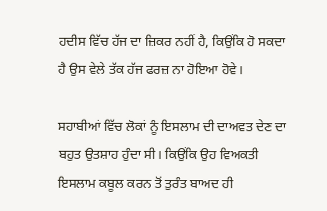ਹਦੀਸ ਵਿੱਚ ਹੱਜ ਦਾ ਜ਼ਿਕਰ ਨਹੀਂ ਹੈ, ਕਿਉਂਕਿ ਹੋ ਸਕਦਾ ਹੈ ਉਸ ਵੇਲੇ ਤੱਕ ਹੱਜ ਫਰਜ਼ ਨਾ ਹੋਇਆ ਹੋਵੇ।

ਸਹਾਬੀਆਂ ਵਿੱਚ ਲੋਕਾਂ ਨੂੰ ਇਸਲਾਮ ਦੀ ਦਾਅਵਤ ਦੇਣ ਦਾ ਬਹੁਤ ਉਤਸ਼ਾਹ ਹੁੰਦਾ ਸੀ। ਕਿਉਂਕਿ ਉਹ ਵਿਅਕਤੀ ਇਸਲਾਮ ਕਬੂਲ ਕਰਨ ਤੋਂ ਤੁਰੰਤ ਬਾਅਦ ਹੀ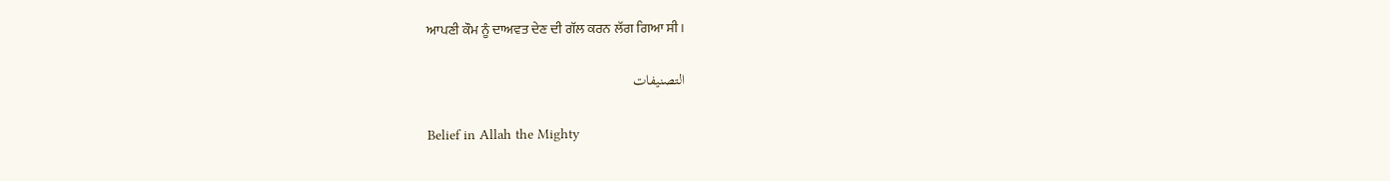ਆਪਣੀ ਕੌਮ ਨੂੰ ਦਾਅਵਤ ਦੇਣ ਦੀ ਗੱਲ ਕਰਨ ਲੱਗ ਗਿਆ ਸੀ।

التصنيفات

Belief in Allah the Mighty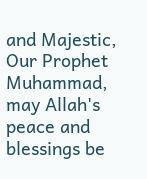and Majestic, Our Prophet Muhammad, may Allah's peace and blessings be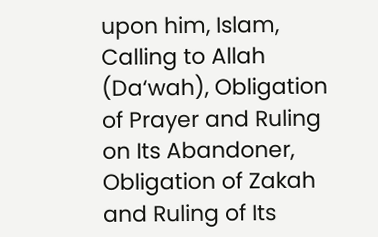upon him, Islam, Calling to Allah (Da‘wah), Obligation of Prayer and Ruling on Its Abandoner, Obligation of Zakah and Ruling of Its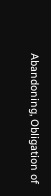Abandoning, Obligation of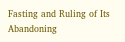Fasting and Ruling of Its Abandoning